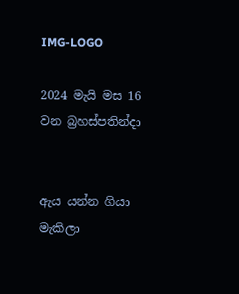IMG-LOGO

2024 මැයි මස 16 වන බ්‍රහස්පතින්දා


ඇය යන්න ගියා මැකිලා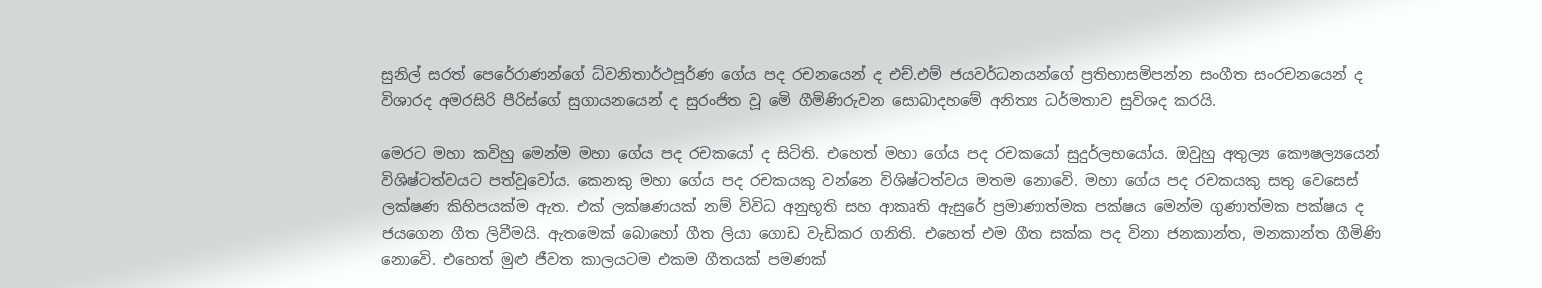සුනිල් සරත් පෙරේරාණන්ගේ ධ්වනිතාර්ථපූර්ණ ගේය පද රචනයෙන් ද එච්.එම් ජයවර්ධනයන්ගේ ප්‍රතිභාසමිපන්න සංගීත සංරචනයෙන් ද විශාරද අමරසිරි පීරිස්ගේ සුගායනයෙන් ද සුරංජිත වූ මෙි ගීමිණිරුවන සොබාදහමේ අනිත්‍ය ධර්මතාව සුවිශද කරයි.

මෙරට මහා කවිහු මෙන්ම මහා ගේය පද රචකයෝ ද සිටිති. එහෙත් මහා ගේය පද රචකයෝ සුදුර්ලභයෝය. ඔවුහු අතුල්‍ය කෞෂල්‍යයෙන් විශිෂ්ටත්වයට පත්වූවෝය. කෙනකු මහා ගේය පද රචකයකු වන්නෙ විශිෂ්ටත්වය මතම නොවෙි. මහා ගේය පද රචකයකු සතු වෙසෙස් ලක්ෂණ කිහිපයක්ම ඇත. එක් ලක්ෂණයක් නම් විවිධ අනුභූති සහ ආකෘති ඇසුරේ ප්‍රමාණාත්මක පක්ෂය මෙන්ම ගුණාත්මක පක්ෂය ද ජයගෙන ගීත ලිවීමයි. ඇතමෙක් බොහෝ ගීත ලියා ගොඩ වැඩිකර ගනිති. එහෙත් එම ගීත සක්ක පද විනා ජනකාන්ත, මනකාන්ත ගීමිණි නොවෙි. එහෙත් මුළු ජීවත කාලයටම එකම ගීතයක් පමණක්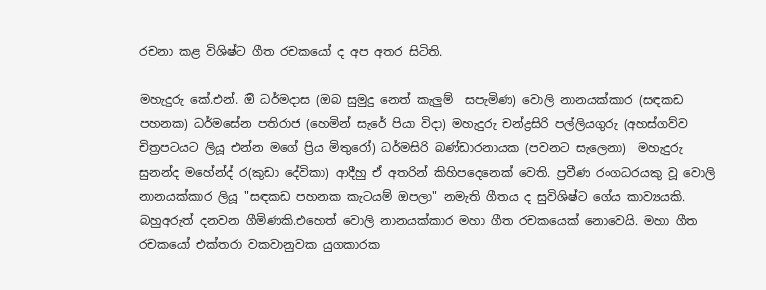රචනා කළ විශිෂ්ට ගීත රචකයෝ ද අප අතර සිටිති.

මහැදුරු කේ.එන්. ඔි ධර්මදාස (ඔබ සුමුදු නෙත් කැලුම්  සපැමිණ) වොලි නානයක්කාර (සඳකඩ පහනක) ධර්මසේන පතිරාජ (හෙමින් සැරේ පියා විදා) මහැදුරු චන්ද්‍රසිරි පල්ලියගුරු (අහස්ගව්ව චිත්‍රපටයට ලියූ එන්න මගේ ප්‍රිය මිතුරෝ) ධර්මසිරි බණ්ඩාරනායක (පවනට සැලෙනා)  මහැදුරු සුනන්ද මහේන්ද්‍ ර(කුඩා දේවිකා) ආදීහු ඒ අතරින් කිහිපදෙනෙක් වෙති. ප්‍රවීණ රංගධරයකු වූ වොලි නානයක්කාර ලියූ "සඳකඩ පහනක කැටයම් ඔපලා" නමැති ගීතය ද සුවිශිෂ්ට ගේය කාව්‍යයකි. බහුඅරුත් දනවන ගීමිණකි.එහෙත් වොලි නානයක්කාර මහා ගීත රචකයෙක් නොවෙයි. මහා ගීත රචකයෝ එක්තරා වකවානුවක යුගකාරක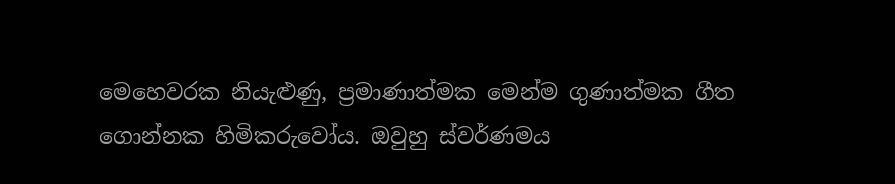මෙහෙවරක නියැළුණු, ප්‍රමාණාත්මක මෙන්ම ගුණාත්මක ගීත ගොන්නක හිමිකරුවෝය. ඔවුහු ස්වර්ණමය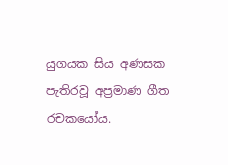යුගයක සිය අණසක පැතිරවූ අප්‍රමාණ ගීත රචකයෝය.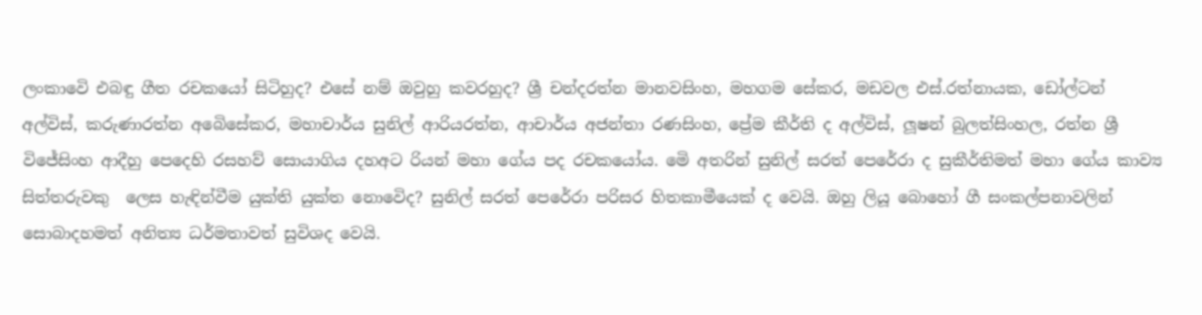ලංකාවෙි එබඳු ගීත රචකයෝ සිටිහුද? එසේ නම් ඔවුහු කවරහුද? ශ්‍රී චන්දරත්න මානවසිංහ, මහගම සේකර, මඩවල එස්.රත්නායක, ඩෝල්ටන් අල්විස්, කරුණාරත්න අබෙිසේකර, මහාචාර්ය සුනිල් ආරියරත්න, ආචාර්ය අජන්තා රණසිංහ, ප්‍රේම කීර්ති ද අල්විස්, ලූෂන් බුලත්සිංහල, රත්න ශ්‍රී විජේසිංහ ආදීහු පෙදෙහි රසහව් සොයාගිය දහඅට රියන් මහා ගේය පද රචකයෝය. මෙි අතරින් සුනිල් සරත් පෙරේරා ද සුකීර්තිමත් මහා ගේය කාව්‍ය සිත්තරුවකු  ලෙස හැඳින්වීම යුක්ති යුක්ත නොවෙිද? සුනිල් සරත් පෙරේරා පරිසර හිතකාමීයෙක් ද වෙයි. ඔහු ලියූ බොහෝ ගී සංකල්පනාවලින් සොබාදහමත් අනිත්‍ය ධර්මතාවත් සුවිශද වෙයි.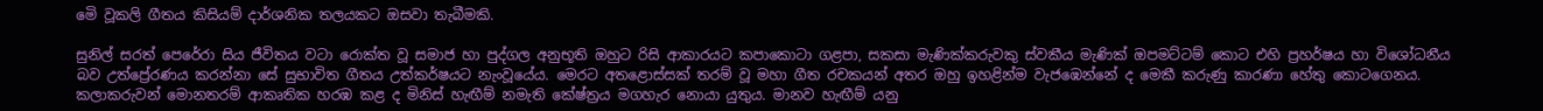මෙි වූකලි ගීතය කිසියම් දාර්ශනික තලයකට ඔසවා තැබීමකි.

සුනිල් සරත් පෙරේරා සිය ජීවිතය වටා රොක්ත වූ සමාජ හා පුද්ගල අනුභූති ඔහුට රිසි ආකාරයට කපාකොටා ගළපා, සකසා මැණික්කරුවකු ස්වකීය මැණික් ඔපමට්ටම් කොට එහි ප්‍රහර්ෂය හා විශෝධනීය බව උත්ප්‍රේරණය කරන්නා සේ සුභාවිත ගීතය උත්කර්ෂයට නැංවූයේය. මෙරට අතළොස්සක් තරම් වූ මහා ගීත රචකයන් අතර ඔහු ඉහළින්ම වැජඹෙන්නේ ද මෙකී කරුණු කාරණා හේතු කොටගෙනය. කලාකරුවන් මොනතරම් ආකෘතික හරඹ කළ ද මිනිස් හැඟීම් නමැති කේෂ්ත්‍රය මගහැර නොයා යුතුය. මානව හැඟීම් යනු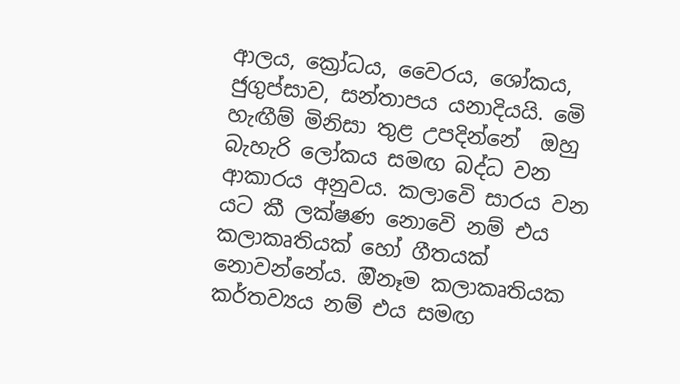ආලය, ක්‍රෝධය, වෛරය, ශෝකය, ජුගුප්සාව, සන්තාපය යනාදියයි. මෙි හැඟීම් මිනිසා තුළ උපදින්නේ  ඔහු බැහැරි ලෝකය සමඟ බද්ධ වන ආකාරය අනුවය. කලාවෙි සාරය වන යට කී ලක්ෂණ නොවෙි නම් එය කලාකෘතියක් හෝ ගීතයක් නොවන්නේය. ඔිනෑම කලාකෘතියක කර්තව්‍යය නම් එය සමඟ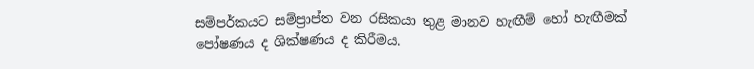සම්පර්කයට සම්ප්‍රාප්ත වන රසිකයා තුළ මානව හැඟීම් හෝ හැඟීමක් පෝෂණය ද ශික්ෂණය ද කිරීමය.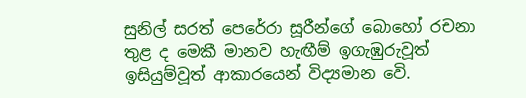සුනිල් සරත් පෙරේරා සූරීන්ගේ බොහෝ රචනා තුළ ද මෙකී මානව හැඟීම් ඉගැඹුරුවූත් ඉසියුම්වූත් ආකාරයෙන් විද්‍යමාන වෙි.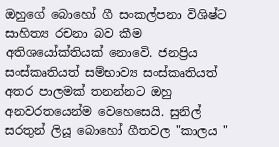ඔහුගේ බොහෝ ගී සංකල්පනා විශිෂ්ට සාහිත්‍ය රචනා බව කීම අතිශයෝක්තියක් නොවෙි. ජනප්‍රිය සංස්කෘතියත් සම්භාව්‍ය සංස්කෘතියත් අතර පාලමක් තනන්නට ඔහු අනවරතයෙන්ම වෙහෙසෙයි. සුනිල් සරතුන් ලියූ බොහෝ ගීතවල "කාලය "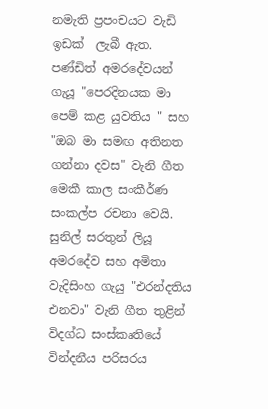නමැති ප්‍රපංචයට වැඩි ඉඩක්  ලැබී ඇත. පණ්ඩිත් අමරදේවයන් ගැයූ "පෙරදිනයක මා පෙම් කළ යුවතිය " සහ "ඔබ මා සමඟ අතිනත ගන්නා දවස" වැනි ගීත මෙකී කාල සංකීර්ණ සංකල්ප රචනා වෙයි. සුනිල් සරතුන් ලියූ අමරදේව සහ අමිතා වැදිසිංහ ගැයු "එරන්දතිය එනවා" වැනි ගීත තුළින් විදග්ධ සංස්කෘතියේ වින්දනීය පරිසරය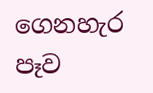ගෙනහැර පෑව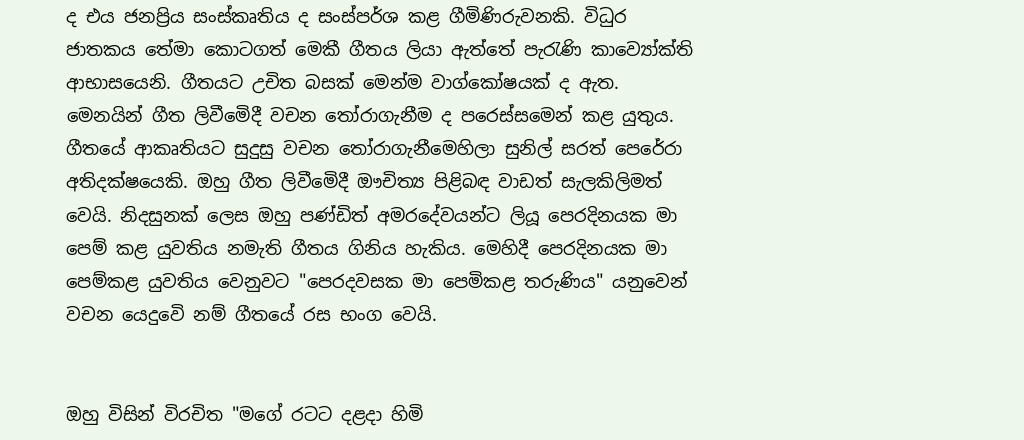ද එය ජනප්‍රිය සංස්කෘතිය ද සංස්පර්ශ කළ ගීමිණිරුවනකි. විධුර ජාතකය තේමා කොටගත් මෙකී ගීතය ලියා ඇත්තේ පැරැණි කාව්‍යෝක්ති ආභාසයෙනි. ගීතයට උචිත බසක් මෙන්ම වාග්කෝෂයක් ද ඇත. මෙනයින් ගීත ලිවීමෙිදී වචන තෝරාගැනීම ද පරෙස්සමෙන් කළ යුතුය. ගීතයේ ආකෘතියට සුදුසු වචන තෝරාගැනීමෙහිලා සුනිල් සරත් පෙරේරා අතිදක්ෂයෙකි. ඔහු ගීත ලිවීමෙිදී ඖචිත්‍ය පිළිබඳ වාඩත් සැලකිලිමත් වෙයි. නිදසුනක් ලෙස ඔහු පණ්ඩිත් අමරදේවයන්ට ලියූ පෙරදිනයක මා පෙම් කළ යුවතිය නමැති ගීතය ගිනිය හැකිය. මෙහිදී පෙරදිනයක මා පෙම්කළ යුවතිය වෙනුවට "පෙරදවසක මා පෙමිකළ තරුණිය" යනුවෙන් වචන යෙදුවෙි නම් ගීතයේ රස භංග වෙයි.


ඔහු විසින් විරචිත "මගේ රටට දළදා හිමි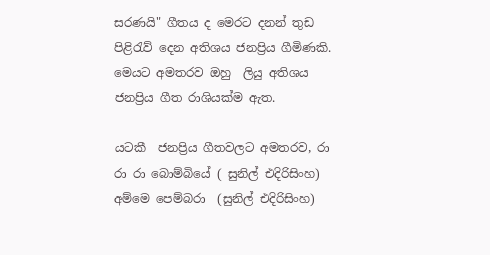සරණයි" ගීතය ද මෙරට දනන් තුඩ පිළිරැව් දෙන අතිශය ජනප්‍රිය ගීමිණකි. මෙයට අමතරව ඔහු  ලියු අතිශය ජනප්‍රිය ගීත රාශියක්ම ඇත.

යටකී  ජනප්‍රිය ගීතවලට අමතරව, රා රා රා බොම්බියේ ( සුනිල් එදිරිසිංහ) අම්මෙ පෙම්බරා  (සුනිල් එදිරිසිංහ)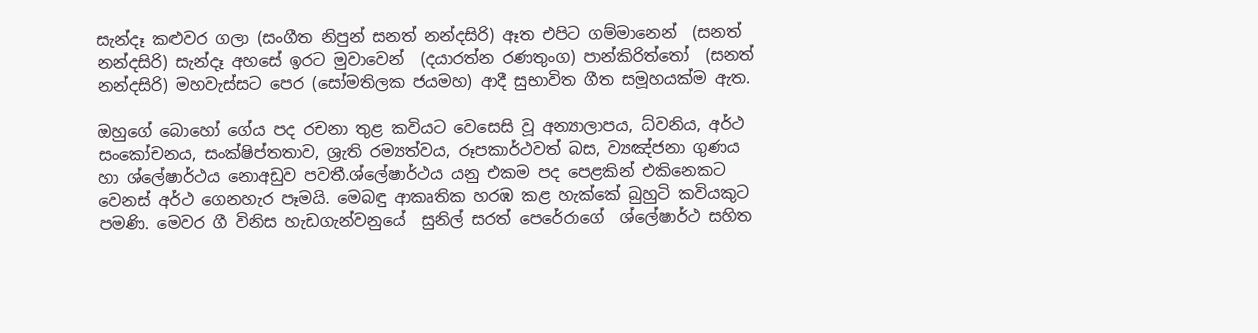සැන්දෑ කළුවර ගලා (සංගීත නිපුන් සනත් නන්දසිරි) ඈත එපිට ගම්මානෙන්  (සනත් නන්දසිරි) සැන්දෑ අහසේ ඉරට මුවාවෙන්  (දයාරත්න රණතුංග) පාන්කිරිත්තෝ  (සනත් නන්දසිරි) මහවැස්සට පෙර (සෝමතිලක ජයමහ) ආදී සුභාවිත ගීත සමූහයක්ම ඇත.

ඔහුගේ බොහෝ ගේය පද රචනා තුළ කවියට වෙසෙසි වූ අන්‍යාලාපය, ධ්වනිය, අර්ථ සංකෝචනය, සංක්ෂිප්තතාව, ශ්‍රැති රම්‍යත්වය, රූපකාර්ථවත් බස, ව්‍යඤ්ජනා ගුණය හා ශ්ලේෂාර්ථය නොඅඩුව පවතී.ශ්ලේෂාර්ථය යනු එකම පද පෙළකින් එකිනෙකට වෙනස් අර්ථ ගෙනහැර පෑමයි. මෙබඳු ආකෘතික හරඹ කළ හැක්කේ බුහුටි කවියකුට පමණි. මෙවර ගී විනිස හැඩගැන්වනුයේ  සුනිල් සරත් පෙරේරාගේ  ශ්ලේෂාර්ථ සහිත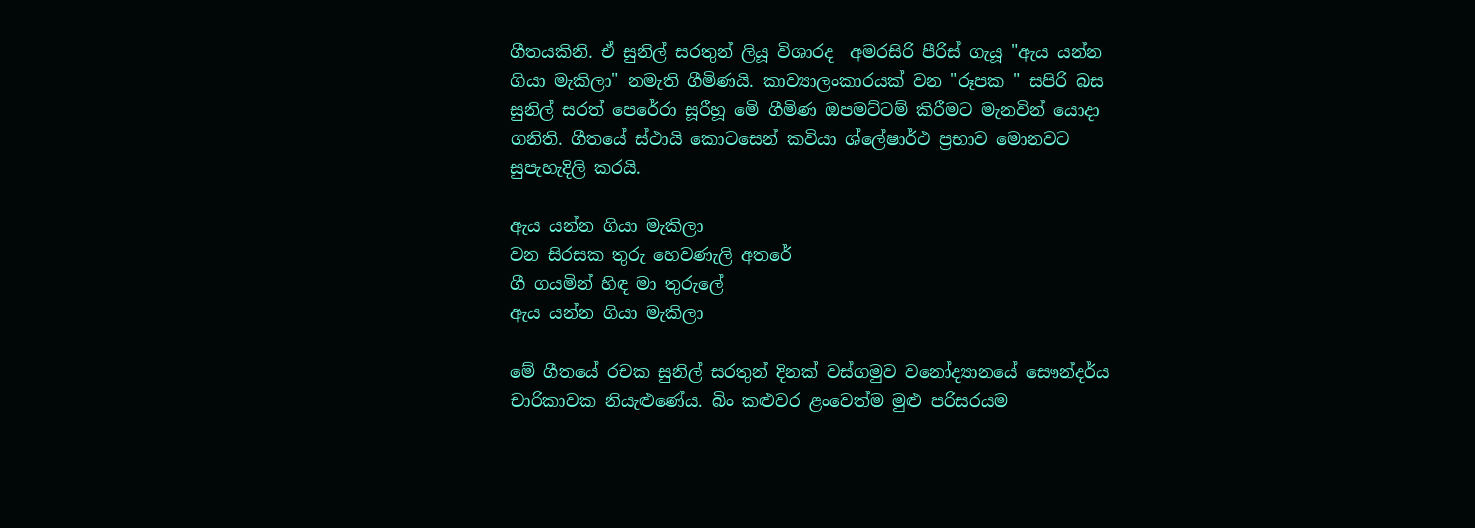ගීතයකිනි. ඒ සුනිල් සරතුන් ලියූ විශාරද  අමරසිරි පීරිස් ගැයූ "ඇය යන්න ගියා මැකිලා" නමැති ගීමිණයි. කාව්‍යාලංකාරයක් වන "රූපක " සපිරි බස සුනිල් සරත් පෙරේරා සූරීහූ මෙි ගීමිණ ඔපමට්ටම් කිරීමට මැනවින් යොදා ගනිති. ගීතයේ ස්ථායි කොටසෙන් කවියා ශ්ලේෂාර්ථ ප්‍රභාව මොනවට සුපැහැදිලි කරයි.

ඇය යන්න ගියා මැකිලා
වන සිරසක තුරු හෙවණැලි අතරේ
ගී ගයමින් හිඳ මා තුරුලේ
ඇය යන්න ගියා මැකිලා

මේ ගීතයේ රචක සුනිල් සරතුන් දිනක් වස්ගමුව වනෝද්‍යානයේ සෞන්දර්ය චාරිකාවක නියැළුණේය. බිං කළුවර ළංවෙත්ම මුළු පරිසරයම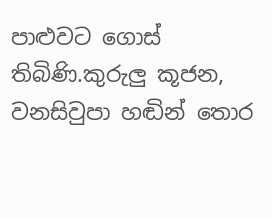පාළුවට ගොස් තිබිණි.කුරුලු කූජන, වනසිවුපා හඬින් තොර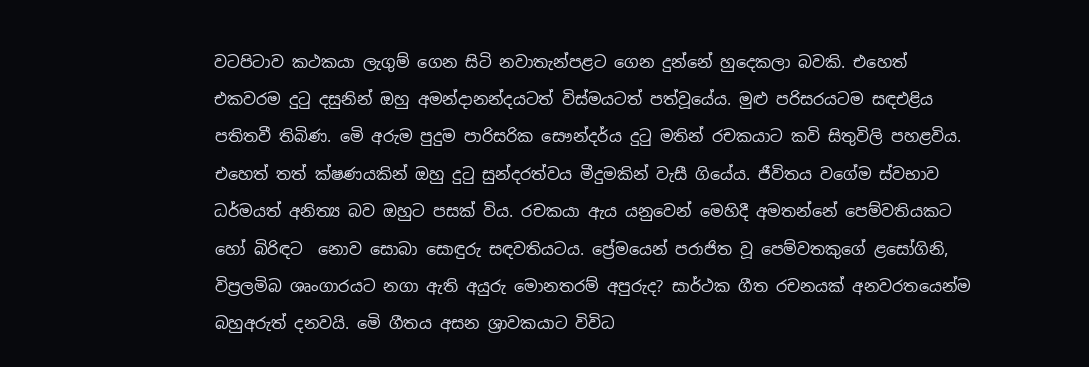වටපිටාව කථකයා ලැගුම් ගෙන සිටි නවාතැන්පළට ගෙන දුන්නේ හුදෙකලා බවකි. එහෙත් එකවරම දුටු දසුනින් ඔහු අමන්දානන්දයටත් විස්මයටත් පත්වූයේය. මුළු පරිසරයටම සඳඑළිය පතිතවී තිබිණ. මෙි අරුම පුදුම පාරිසරික සෞන්දර්ය දුටු මතින් රචකයාට කවි සිතුවිලි පහළවිය. එහෙත් තත් ක්ෂණයකින් ඔහු දුටු සුන්දරත්වය මීදුමකින් වැසී ගියේය. ජීවිතය වගේම ස්වභාව ධර්මයත් අනිත්‍ය බව ඔහුට පසක් විය. රචකයා ඇය යනුවෙන් මෙහිදී අමතන්නේ පෙම්වතියකට හෝ බිරිඳට  නොව සොබා සොඳුරු සඳවතියටය. ප්‍රේමයෙන් පරාජිත වූ පෙම්වතකුගේ ළසෝගිනි, විප්‍රලමිබ ශෘංගාරයට නගා ඇති අයුරු මොනතරම් අපුරුද? සාර්ථක ගීත රචනයක් අනවරතයෙන්ම බහුඅරුත් දනවයි. මෙි ගීතය අසන ශ්‍රාවකයාට විවිධ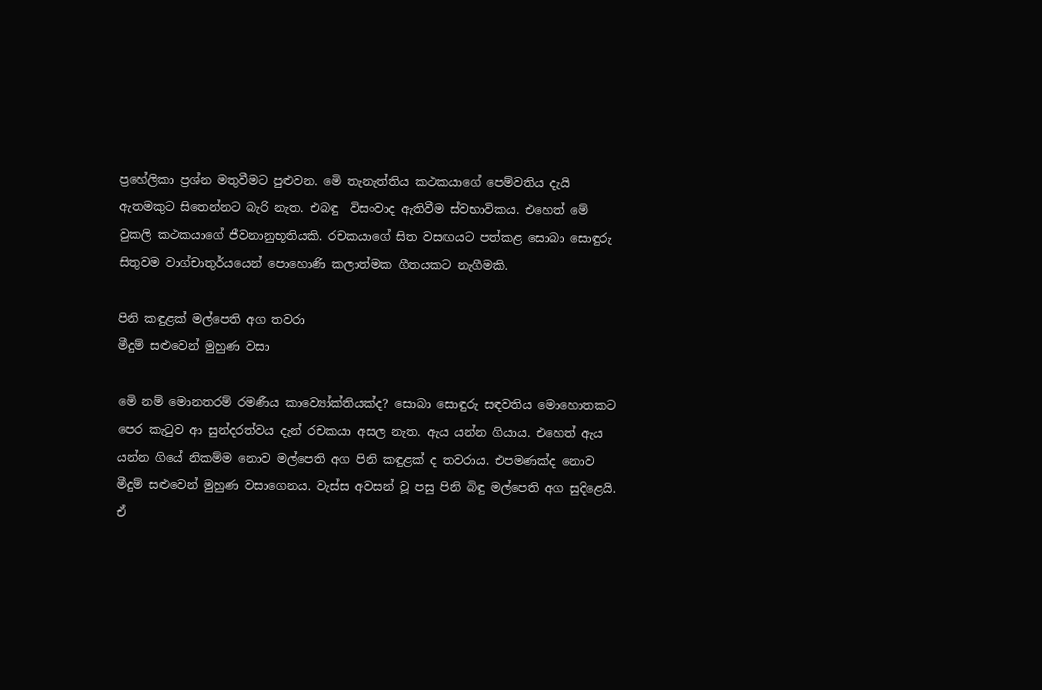ප්‍රහේලිකා ප්‍රශ්න මතුවීමට පුළුවන. මෙි තැනැත්තිය කථකයාගේ පෙම්වතිය දැයි ඇතමකුට සිතෙන්නට බැරි නැත. එබඳු  විසංවාද ඇතිවීම ස්වභාවිකය. එහෙත් මේ වුකලි කථකයාගේ ජීවනානුභූතියකි. රචකයාගේ සිත වසඟයට පත්කළ සොබා සොඳුරු සිතුවම වාග්චාතුර්යයෙන් පොහොණි කලාත්මක ගීතයකට නැගීමකි.

පිනි කඳුළක් මල්පෙති අග තවරා
මීදුම් සළුවෙන් මුහුණ වසා

මෙි නම් මොනතරම් රමණීය කාව්‍යෝක්තියක්ද? සොබා සොඳුරු සඳවතිය මොහොතකට පෙර කැටුව ආ සුන්දරත්වය දැන් රචකයා අසල නැත. ඇය යන්න ගියාය. එහෙත් ඇය යන්න ගියේ නිකම්ම නොව මල්පෙති අග පිනි කඳුළක් ද තවරාය. එපමණක්ද නොව මීදුම් සළුවෙන් මුහුණ වසාගෙනය. වැස්ස අවසන් වූ පසු පිනි බිඳු මල්පෙති අග සුදිළෙයි. ඒ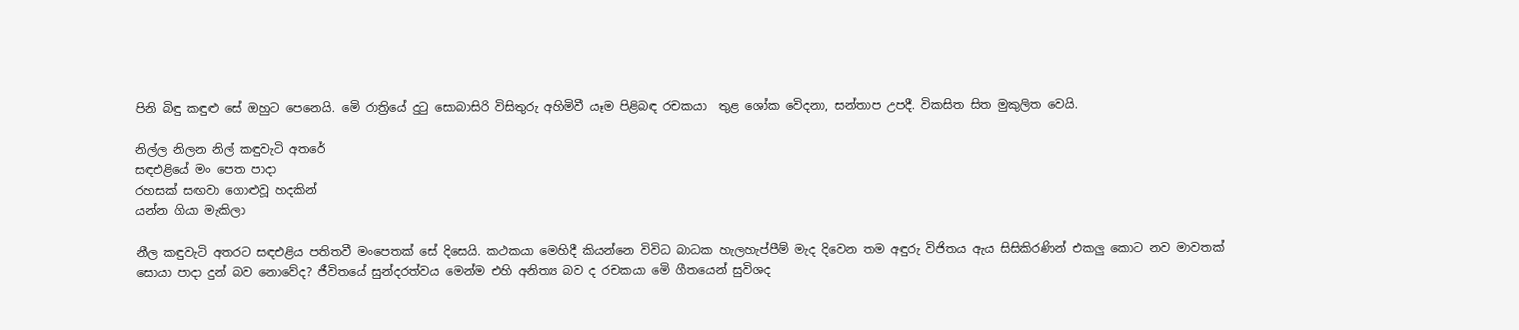පිනි බිඳු කඳුළු සේ ඔහුට පෙනෙයි. මෙි රාත්‍රියේ දුටු සොබාසිරි විසිතුරු අහිමිවී යෑම පිළිබඳ රචකයා  තුළ ශෝක වෙිදනා, සන්තාප උපදී. විකසිත සිත මුකුලිත වෙයි.

නිල්ල නිලන නිල් කඳුවැටි අතරේ
සඳඑළියේ මං පෙත පාදා
රහසක් සඟවා ගොළුවූ හදකින්
යන්න ගියා මැකිලා

නීල කඳුවැටි අතරට සඳඑළිය පතිතවී මංපෙතක් සේ දිසෙයි. කථකයා මෙහිදී කියන්නෙ විවිධ බාධක හැලහැප්පීම් මැද දිවෙන තම අඳුරු විජිතය ඇය සිසිකිරණින් එකලු කොට නව මාවතක් සොයා පාදා දුන් බව නොවේද? ජීවිතයේ සුන්දරත්වය මෙන්ම එහි අනිත්‍ය බව ද රචකයා මෙි ගීතයෙන් සුවිශද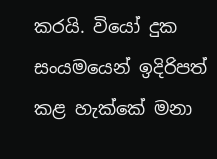කරයි. වියෝ දුක සංයමයෙන් ඉදිරිපත් කළ හැක්කේ මනා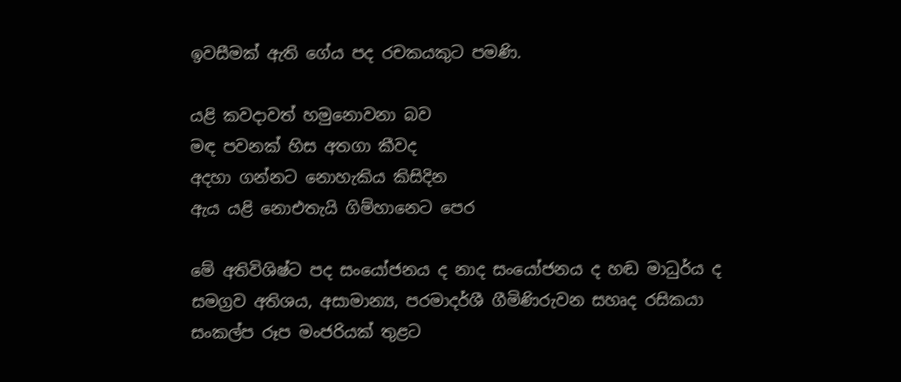ඉවසීමක් ඇති ගේය පද රචකයකුට පමණි.

යළි කවදාවත් හමුනොවනා බව
මඳ පවනක් හිස අතගා කීවද
අදහා ගන්නට නොහැකිය කිසිදින
ඇය යළි නොඑතැයි ගිම්හානෙට පෙර

මේ අතිවිශිෂ්ට පද සංයෝජනය ද නාද සංයෝජනය ද හඬ මාධුර්ය ද සමග්‍රව අතිශය, අසාමාන්‍ය, පරමාදර්ශී ගීමිණිරුවන සහෘද රසිකයා සංකල්ප රූප මංජරියක් තුළට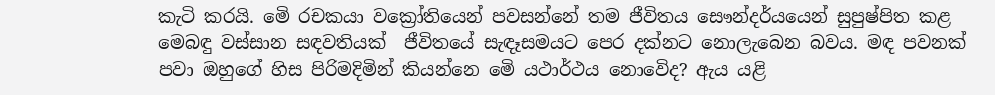කැටි කරයි. මෙි රචකයා වක්‍රෝතියෙන් පවසන්නේ තම ජීවිතය සෞන්දර්යයෙන් සුපුෂ්පිත කළ මෙබඳු වස්සාන සඳවතියක්  ජීවිතයේ සැඳෑසමයට පෙර දක්නට නොලැබෙන බවය. මඳ පවනක් පවා ඔහුගේ හිස පිරිමදිමින් කියන්නෙ මෙි යථාර්ථය නොවෙිද? ඇය යළි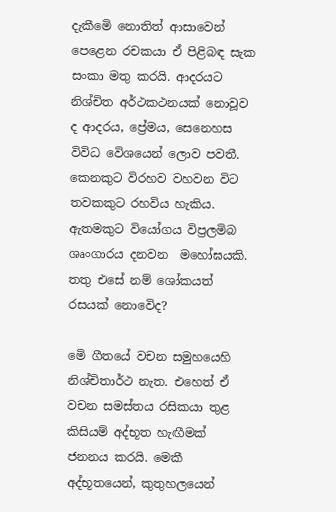දැකීමෙි නොතිත් ආසාවෙන් පෙළෙන රචකයා ඒ පිළිබඳ සැක සංකා මතු කරයි. ආදරයට නිශ්චිත අර්ථකථනයක් නොවූව ද ආදරය, ප්‍රේමය, සෙනෙහස විවිධ වෙිශයෙන් ලොව පවතී. කෙනකුට විරහව වහවන විට තවකකුට රහවිය හැකිය. ඇතමකුට වියෝගය විප්‍රලමිබ ශෘංගාරය දනවන  මහෝඝයකි. තතු එසේ නම් ශෝකයත් රසයක් නොවෙිද?

මෙි ගීතයේ වචන සමුහයෙහි නිශ්චිතාර්ථ නැත. එහෙත් ඒ වචන සමස්තය රසිකයා තුළ කිසියම් අද්භූත හැඟීමක් ජනනය කරයි. මෙකී අද්භූතයෙන්, කුතුහලයෙන්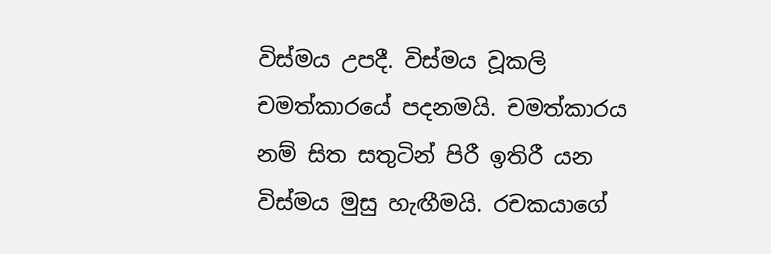විස්මය උපදී. විස්මය වූකලි චමත්කාරයේ පදනමයි. චමත්කාරය නම් සිත සතුටින් පිරී ඉතිරී යන විස්මය මුසු හැඟීමයි. රචකයාගේ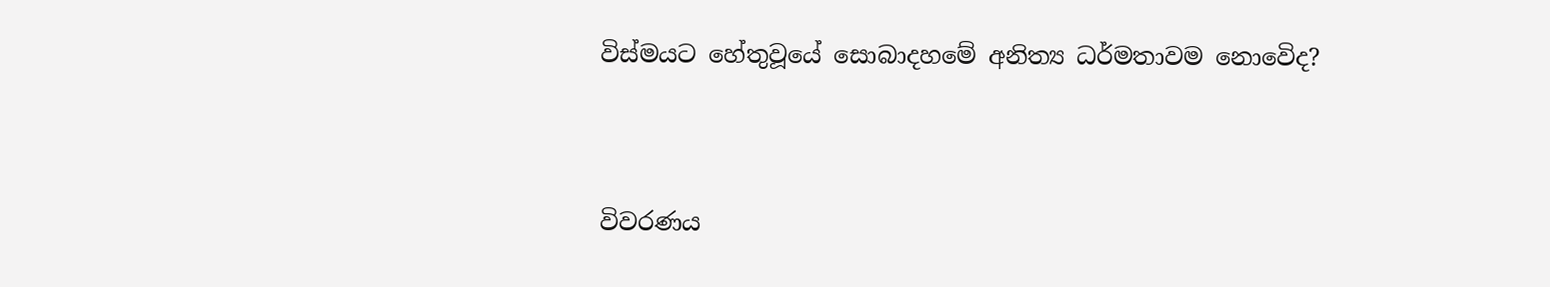විස්මයට හේතුවූයේ සොබාදහමේ අනිත්‍ය ධර්මතාවම නොවෙිද?



විවරණය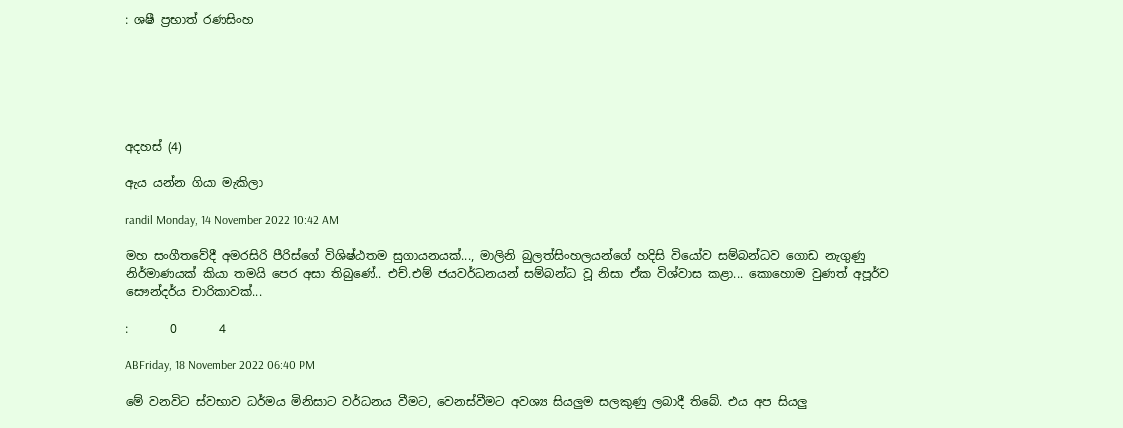: ශෂී ප්‍රභාත් රණසිංහ






අදහස් (4)

ඇය යන්න ගියා මැකිලා

randil Monday, 14 November 2022 10:42 AM

මහ සංගීතවේදී අමරසිරි පීරිස්ගේ විශිෂ්ඨතම සුගායනයක්..., මාලිනි බුලත්සිංහලයන්ගේ හදිසි වියෝව සම්බන්ධව ගොඩ නැගුණු නිර්මාණයක් කියා තමයි පෙර අසා තිබුණේ.. එච්.එම් ජයවර්ධනයන් සම්බන්ධ වූ නිසා ඒක විශ්වාස කළා... කොහොම වුණත් අපූර්ව සෞන්දර්ය චාරිකාවක්...

:       0       4

ABFriday, 18 November 2022 06:40 PM

මේ වනවිට ස්වභාව ධර්මය මිනිසාට වර්ධනය වීමට, වෙනස්වීමට අවශ්‍ය සියලුම සලකුණු ලබාදී තිබේ. එය අප සියලු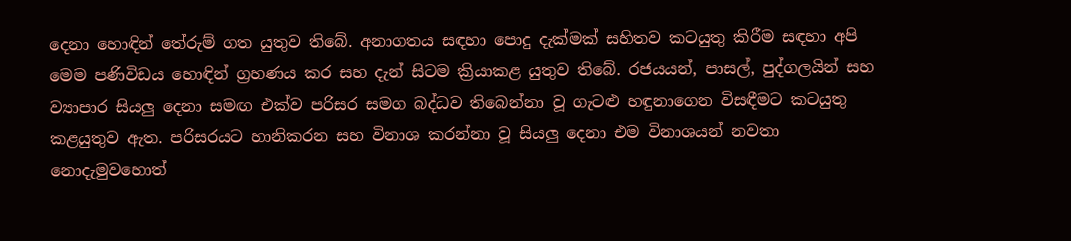දෙනා හොඳින් තේරුම් ගත යුතුව තිබේ. අනාගතය සඳහා පොදු දැක්මක් සහිතව කටයුතු කිරීම සඳහා අපි මෙම පණිවිඩය හොඳින් ග්‍රහණය කර සහ දැන් සිටම ක්‍රියාකළ යුතුව තිබේ. රජයයන්, පාසල්, පුද්ගලයින් සහ ව්‍යාපාර සියලු දෙනා සමඟ එක්ව පරිසර සමග බද්ධව තිබෙන්නා වූ ගැටළු හඳුනාගෙන විසඳීමට කටයුතු කළයුතුව ඇත. පරිසරයට හානිකරන සහ විනාශ කරන්නා වූ සියලු දෙනා එම විනාශයන් නවතා නොදැමුවහොත්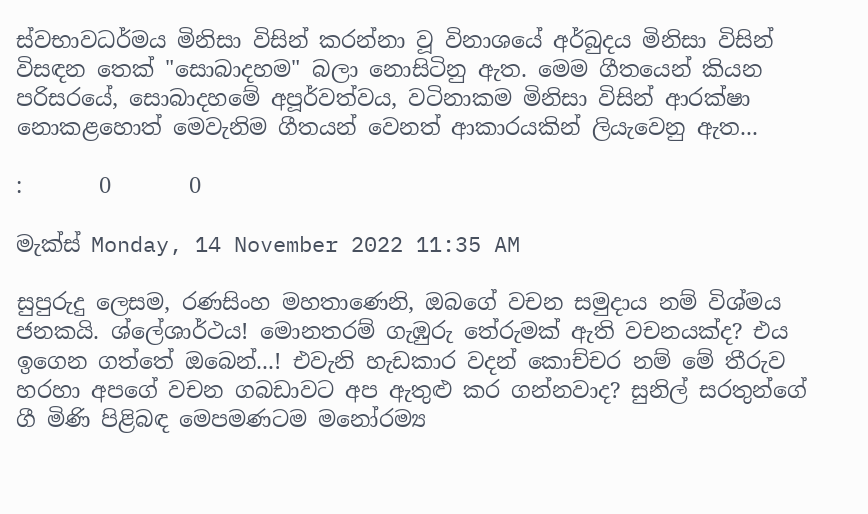ස්වභාවධර්මය මිනිසා විසින් කරන්නා වූ විනාශයේ අර්බුදය මිනිසා විසින් විසඳන තෙක් "සොබාදහම" බලා නොසිටිනු ඇත. මෙම ගීතයෙන් කියන පරිසරයේ, සොබාදහමේ අපූර්වත්වය, වටිනාකම මිනිසා විසින් ආරක්ෂා නොකළහොත් මෙවැනිම ගීතයන් වෙනත් ආකාරයකින් ලියැවෙනු ඇත...

:       0       0

මැක්ස් Monday, 14 November 2022 11:35 AM

සුපුරුදු ලෙසම, රණසිංහ මහතාණෙනි, ඔබගේ වචන සමුදාය නම් විශ්මය ජනකයි. ශ්ලේශාර්ථය! මොනතරම් ගැඹුරු තේරුමක් ඇති වචනයක්ද? එය ඉගෙන ගත්තේ ඔබෙන්...! එවැනි හැඩකාර වදන් කොච්චර නම් මේ තීරුව හරහා අපගේ වචන ගබඩාවට අප ඇතුළු කර ගන්නවාද? සුනිල් සරතුන්ගේ ගී මිණි පිළිබඳ මෙපමණටම මනෝරම්‍ය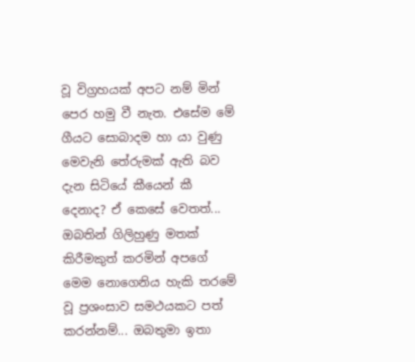වූ විග්‍රහයක් අපට නම් මින් පෙර හමු වී නැත. එසේම මේ ගීයට සොබාදම හා යා වුණු මෙවැනි තේරුමක් ඇති බව දැන සිටියේ කීයෙන් කී දෙනාද? ඒ කෙසේ වෙතත්... ඔබතින් ගිලිහුණු මතක් කිරීමකුත් කරමින් අපගේ මෙම නොගෙනිය හැකි තරමේ වූ ප්‍රශංසාව සමථයකට පත් කරන්නම්... ඔබතුමා ඉතා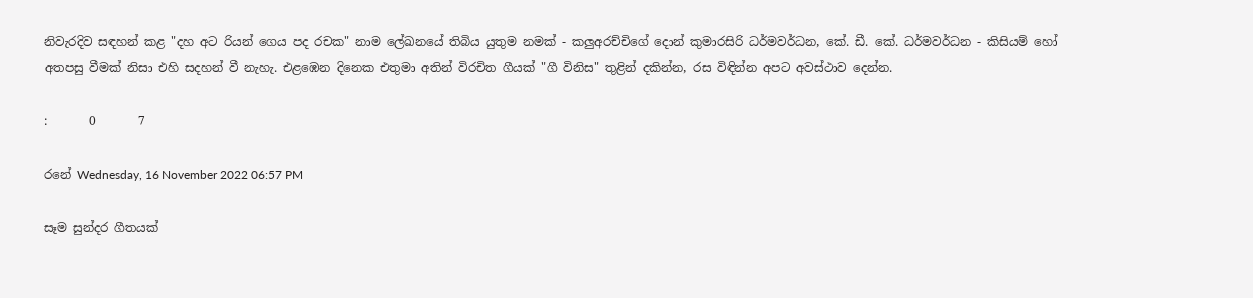නිවැරදිව සඳහන් කළ "දහ අට රියන් ගෙය පද රචක" නාම ලේඛනයේ තිබිය යුතුම නමක් - කලුඅරච්චිගේ දොන් කුමාරසිරි ධර්මවර්ධන, කේ. ඩී. කේ. ධර්මවර්ධන - කිසියම් හෝ අතපසු වීමක් නිසා එහි සදහන් වී නැහැ. එළඹෙන දිනෙක එතුමා අතින් විරචිත ගීයක් "ගී විනිස" තුළින් දකින්න, රස විඳින්න අපට අවස්ථාව දෙන්න.

:       0       7

රනේ Wednesday, 16 November 2022 06:57 PM

සෑම සුන්දර ගීතයක්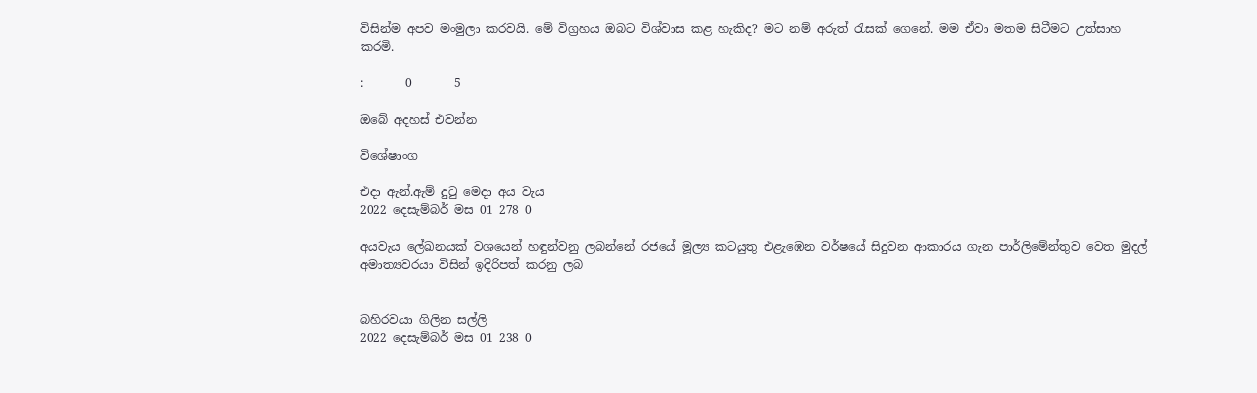විසින්ම අපව මංමුලා කරවයි. මේ විග්‍රහය ඔබට විශ්වාස කළ හැකිද? මට නම් අරුත් රැසක් ගෙනේ. මම ඒවා මතම සිටීමට උත්සාහ කරමි.

:       0       5

ඔබේ අදහස් එවන්න

විශේෂාංග

එදා ඇන්.ඇම් දුටු මෙදා අය වැය
2022 දෙසැම්බර් මස 01 278 0

අයවැය ලේඛනයක් වශයෙන් හඳුන්වනු ලබන්නේ රජයේ මූල්‍ය කටයුතු එළැඹෙන වර්ෂයේ සිදුවන ආකාරය ගැන පාර්ලිමේන්තුව වෙත මුදල් අමාත්‍යවරයා විසින් ඉදිරිපත් කරනු ලබ


බහිරවයා ගිලින සල්ලි
2022 දෙසැම්බර් මස 01 238 0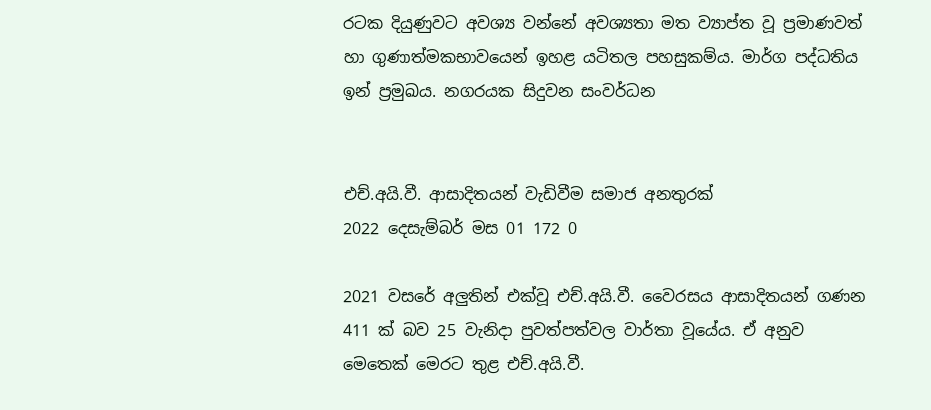රටක දියුණුවට අවශ්‍ය වන්නේ අවශ්‍යතා මත ව්‍යාප්ත වූ ප්‍රමාණවත් හා ගුණාත්මකභාවයෙන් ඉහළ යටිතල පහසුකම්ය. මාර්ග පද්ධතිය ඉන් ප්‍රමුඛය. නගරයක සිදුවන සංවර්ධන


එච්.අයි.වී. ආසාදිතයන් වැඩිවීම සමාජ අනතුරක්
2022 දෙසැම්බර් මස 01 172 0

2021 වසරේ අලුතින් එක්වූ එච්.අයි.වී. වෛරසය ආසාදිතයන් ගණන 411 ක් බව 25 වැනිදා පුවත්පත්වල වාර්තා වූයේය. ඒ අනුව මෙතෙක් මෙරට තුළ එච්.අයි.වී.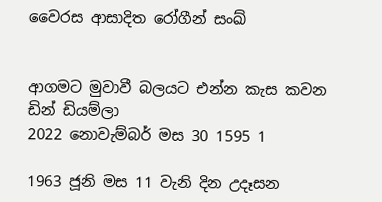වෛරස ආසාදිත රෝගීන් සංඛ්‍


ආගමට මුවාවී බලයට එන්න කැස කවන ඩින් ඩියම්ලා
2022 නොවැම්බර් මස 30 1595 1

1963 ජූනි මස 11 වැනි දින උදෑසන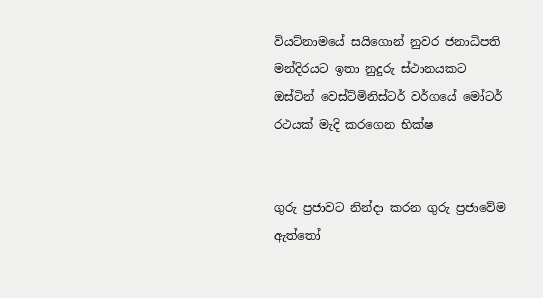වියට්නාමයේ සයිගොන් නුවර ජනාධිපති මන්දිරයට ඉතා නුදුරු ස්ථානයකට ඔස්ටින් වෙස්ට්මිනිස්ටර් වර්ගයේ මෝටර් රථයක් මැදි කරගෙන භික්ෂ


ගුරු ප්‍රජාවට නින්දා කරන ගුරු ප්‍රජාවේම ඇත්තෝ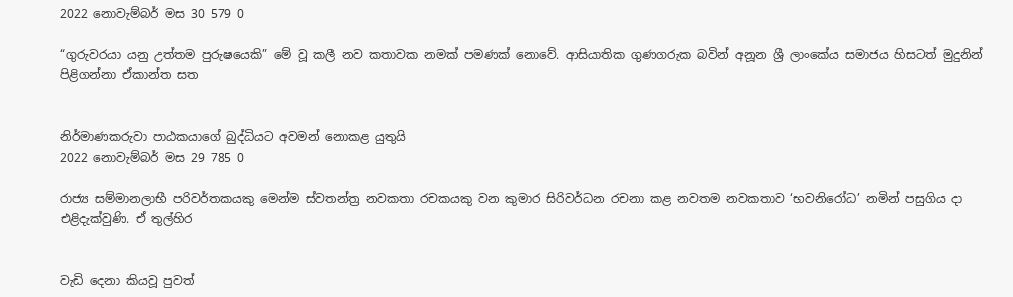2022 නොවැම්බර් මස 30 579 0

“ගුරුවරයා යනු උත්තම පුරුෂයෙකි” මේ වූ කලී නව කතාවක නමක් පමණක් නොවේ. ආසියාතික ගුණගරුක බවින් අනූන ශ්‍රී ලාංකේය සමාජය හිසටත් මුදුනින් පිළිගන්නා ඒකාන්ත සත


නිර්මාණකරුවා පාඨකයාගේ බුද්ධියට අවමන් නොකළ යුතුයි
2022 නොවැම්බර් මස 29 785 0

රාජ්‍ය සම්මානලාභී පරිවර්තකයකු මෙන්ම ස්වතන්ත්‍ර නවකතා රචකයකු වන කුමාර සිරිවර්ධන රචනා කළ නවතම නවකතාව ‘භවනිරෝධ’ නමින් පසුගිය දා එළිදැක්වුණි. ඒ තුල්හිර


වැඩි දෙනා කියවූ පුවත්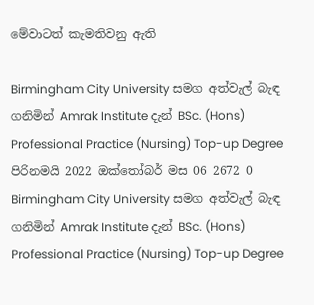මේවාටත් කැමතිවනු ඇති

Birmingham City University සමග අත්වැල් බැඳ ගනිමින් Amrak Institute දැන් BSc. (Hons) Professional Practice (Nursing) Top-up Degree පිරිනමයි 2022 ඔක්තෝබර් මස 06 2672 0
Birmingham City University සමග අත්වැල් බැඳ ගනිමින් Amrak Institute දැන් BSc. (Hons) Professional Practice (Nursing) Top-up Degree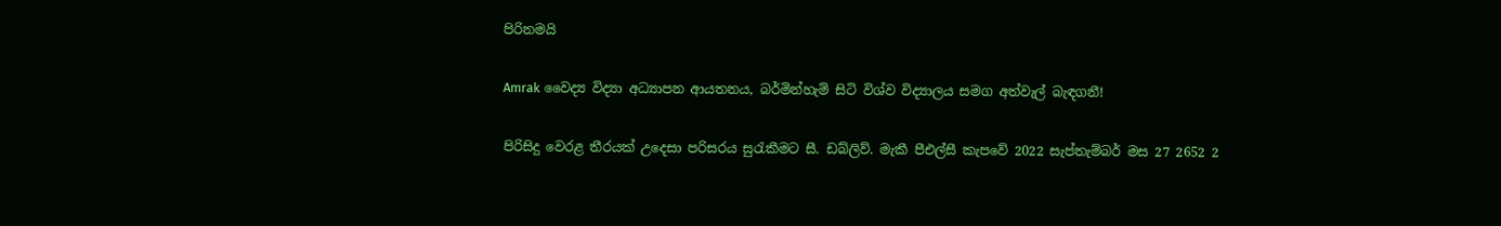පිරිනමයි

Amrak වෛද්‍ය විද්‍යා අධ්‍යාපන ආයතනය, බර්මින්හැම් සිටි විශ්ව විද්‍යාලය සමග අත්වැල් බැඳගනී!

පිරිසිදු වෙරළ තීරයක් උදෙසා පරිසරය සුරැකීමට සී. ඩබ්ලිව්. මැකී පීඑල්සී කැපවේ 2022 සැප්තැම්බර් මස 27 2652 2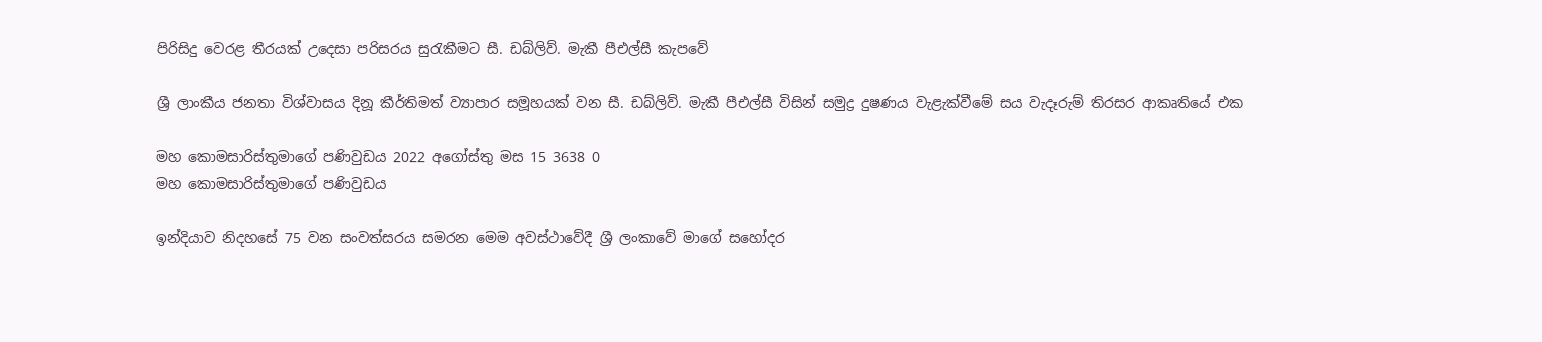පිරිසිදු වෙරළ තීරයක් උදෙසා පරිසරය සුරැකීමට සී. ඩබ්ලිව්. මැකී පීඑල්සී කැපවේ

ශ්‍රී ලාංකීය ජනතා විශ්වාසය දිනූ කීර්තිමත් ව්‍යාපාර සමූහයක් වන සී. ඩබ්ලිව්. මැකී පීඑල්සී විසින් සමුද්‍ර දුෂණය වැළැක්වීමේ සය වැදෑරුම් තිරසර ආකෘතියේ එක

මහ කොමසාරිස්තුමාගේ පණිවුඩය 2022 අගෝස්තු මස 15 3638 0
මහ කොමසාරිස්තුමාගේ පණිවුඩය

ඉන්දියාව නිදහසේ 75 වන සංවත්සරය සමරන මෙම අවස්ථාවේදී ශ්‍රී ලංකාවේ මාගේ සහෝදර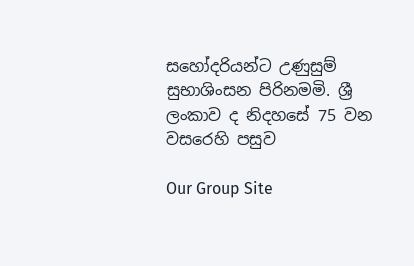සහෝදරියන්ට උණුසුම් සුභාශිංසන පිරිනමමි. ශ්‍රී ලංකාව ද නිදහසේ 75 වන වසරෙහි පසුව

Our Group Site